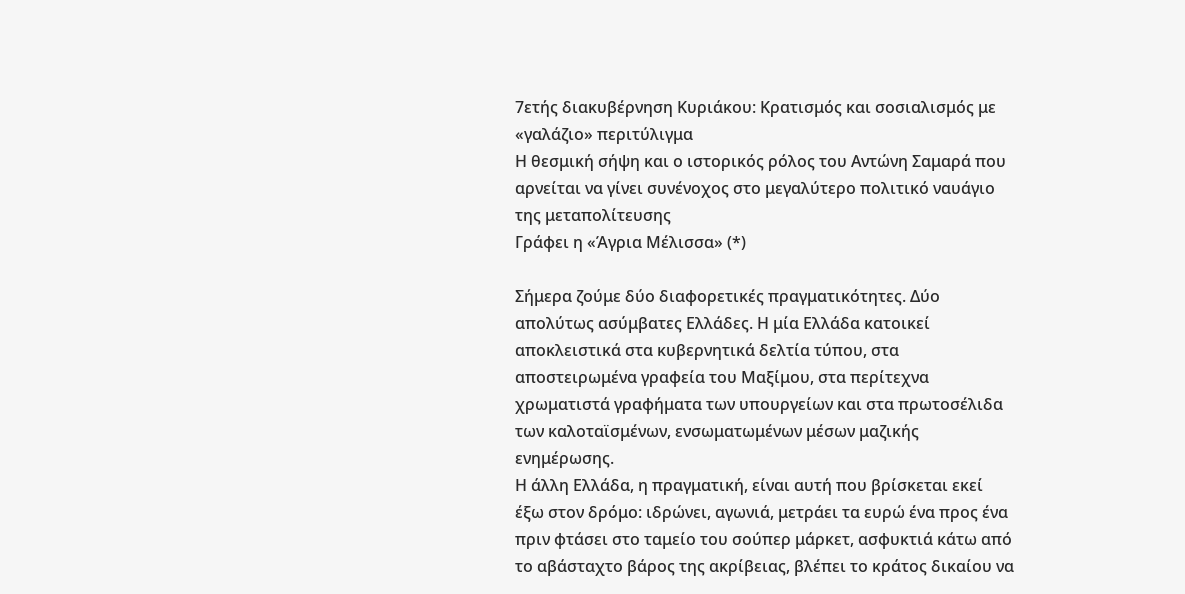7ετής διακυβέρνηση Κυριάκου: Κρατισμός και σοσιαλισμός με «γαλάζιο» περιτύλιγμα
Η θεσμική σήψη και ο ιστορικός ρόλος του Αντώνη Σαμαρά που αρνείται να γίνει συνένοχος στο μεγαλύτερο πολιτικό ναυάγιο της μεταπολίτευσης
Γράφει η «Άγρια Μέλισσα» (*)

Σήμερα ζούμε δύο διαφορετικές πραγματικότητες. Δύο απολύτως ασύμβατες Ελλάδες. Η μία Ελλάδα κατοικεί αποκλειστικά στα κυβερνητικά δελτία τύπου, στα αποστειρωμένα γραφεία του Μαξίμου, στα περίτεχνα χρωματιστά γραφήματα των υπουργείων και στα πρωτοσέλιδα των καλοταϊσμένων, ενσωματωμένων μέσων μαζικής ενημέρωσης.
Η άλλη Ελλάδα, η πραγματική, είναι αυτή που βρίσκεται εκεί έξω στον δρόμο: ιδρώνει, αγωνιά, μετράει τα ευρώ ένα προς ένα πριν φτάσει στο ταμείο του σούπερ μάρκετ, ασφυκτιά κάτω από το αβάσταχτο βάρος της ακρίβειας, βλέπει το κράτος δικαίου να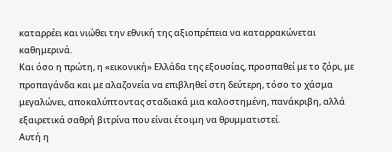καταρρέει και νιώθει την εθνική της αξιοπρέπεια να καταρρακώνεται καθημερινά.
Και όσο η πρώτη, η «εικονική» Ελλάδα της εξουσίας, προσπαθεί με το ζόρι, με προπαγάνδα και με αλαζονεία να επιβληθεί στη δεύτερη, τόσο το χάσμα μεγαλώνει, αποκαλύπτοντας σταδιακά μια καλοστημένη, πανάκριβη, αλλά εξαιρετικά σαθρή βιτρίνα που είναι έτοιμη να θρυμματιστεί.
Αυτή η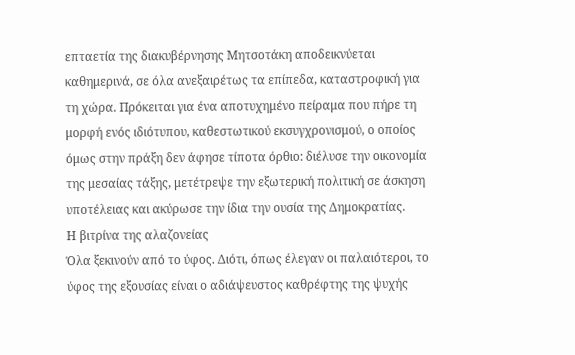επταετία της διακυβέρνησης Μητσοτάκη αποδεικνύεται καθημερινά, σε όλα ανεξαιρέτως τα επίπεδα, καταστροφική για τη χώρα. Πρόκειται για ένα αποτυχημένο πείραμα που πήρε τη μορφή ενός ιδιότυπου, καθεστωτικού εκσυγχρονισμού, ο οποίος όμως στην πράξη δεν άφησε τίποτα όρθιο: διέλυσε την οικονομία της μεσαίας τάξης, μετέτρεψε την εξωτερική πολιτική σε άσκηση υποτέλειας και ακύρωσε την ίδια την ουσία της Δημοκρατίας.
Η βιτρίνα της αλαζονείας
Όλα ξεκινούν από το ύφος. Διότι, όπως έλεγαν οι παλαιότεροι, το ύφος της εξουσίας είναι ο αδιάψευστος καθρέφτης της ψυχής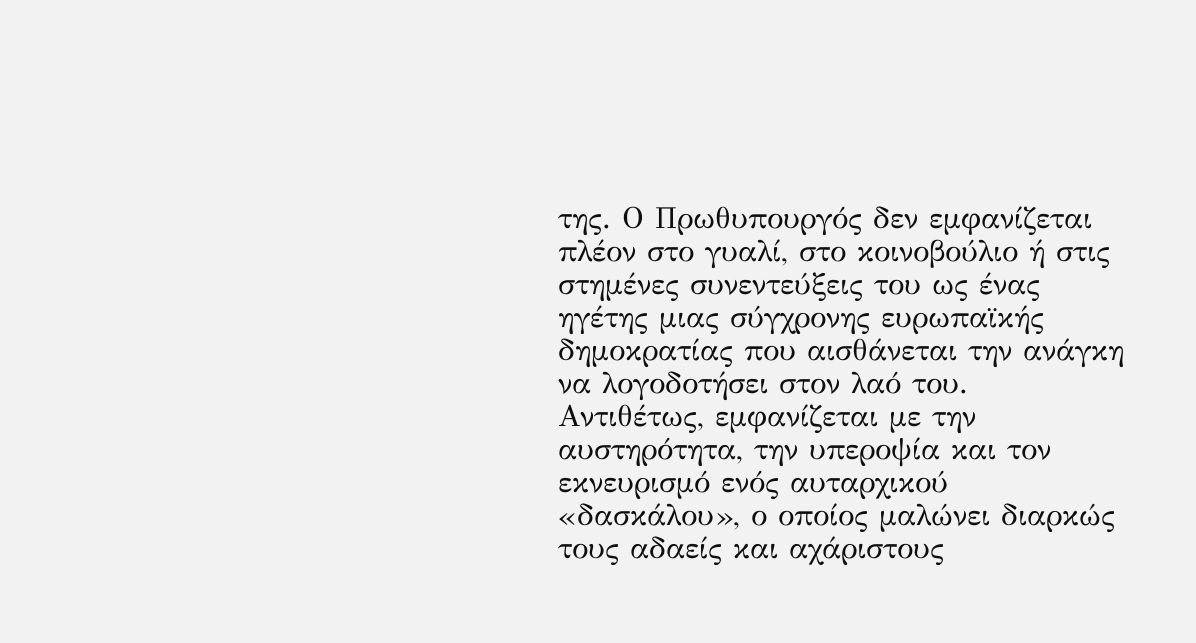της. Ο Πρωθυπουργός δεν εμφανίζεται πλέον στο γυαλί, στο κοινοβούλιο ή στις στημένες συνεντεύξεις του ως ένας ηγέτης μιας σύγχρονης ευρωπαϊκής δημοκρατίας που αισθάνεται την ανάγκη να λογοδοτήσει στον λαό του.
Αντιθέτως, εμφανίζεται με την αυστηρότητα, την υπεροψία και τον εκνευρισμό ενός αυταρχικού «δασκάλου», ο οποίος μαλώνει διαρκώς τους αδαείς και αχάριστους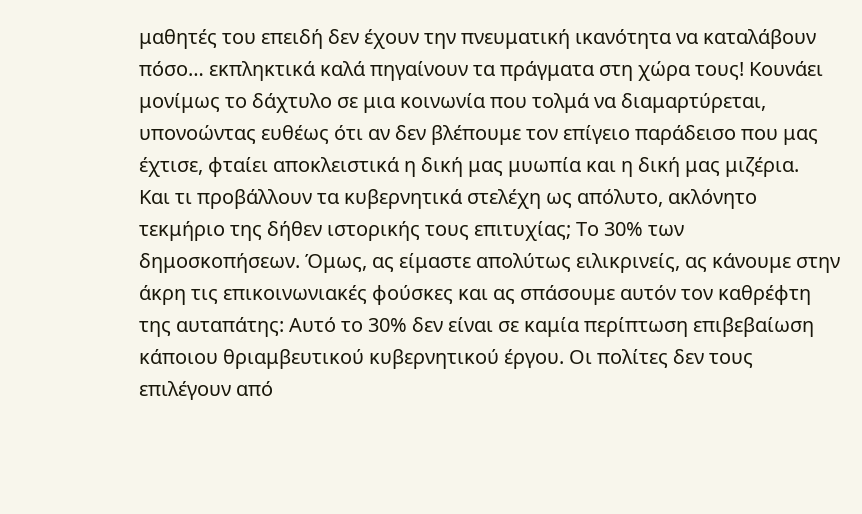μαθητές του επειδή δεν έχουν την πνευματική ικανότητα να καταλάβουν πόσο… εκπληκτικά καλά πηγαίνουν τα πράγματα στη χώρα τους! Κουνάει μονίμως το δάχτυλο σε μια κοινωνία που τολμά να διαμαρτύρεται, υπονοώντας ευθέως ότι αν δεν βλέπουμε τον επίγειο παράδεισο που μας έχτισε, φταίει αποκλειστικά η δική μας μυωπία και η δική μας μιζέρια.
Και τι προβάλλουν τα κυβερνητικά στελέχη ως απόλυτο, ακλόνητο τεκμήριο της δήθεν ιστορικής τους επιτυχίας; Το 30% των δημοσκοπήσεων. Όμως, ας είμαστε απολύτως ειλικρινείς, ας κάνουμε στην άκρη τις επικοινωνιακές φούσκες και ας σπάσουμε αυτόν τον καθρέφτη της αυταπάτης: Αυτό το 30% δεν είναι σε καμία περίπτωση επιβεβαίωση κάποιου θριαμβευτικού κυβερνητικού έργου. Οι πολίτες δεν τους επιλέγουν από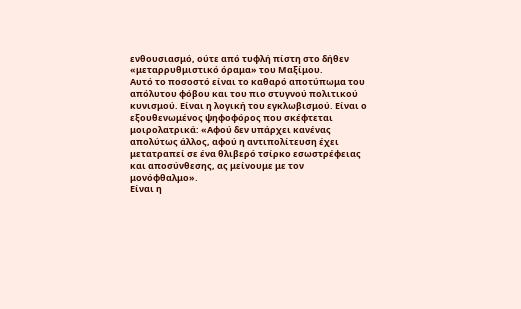ενθουσιασμό, ούτε από τυφλή πίστη στο δήθεν «μεταρρυθμιστικό όραμα» του Μαξίμου.
Αυτό το ποσοστό είναι το καθαρό αποτύπωμα του απόλυτου φόβου και του πιο στυγνού πολιτικού κυνισμού. Είναι η λογική του εγκλωβισμού. Είναι ο εξουθενωμένος ψηφοφόρος που σκέφτεται μοιρολατρικά: «Αφού δεν υπάρχει κανένας απολύτως άλλος, αφού η αντιπολίτευση έχει μετατραπεί σε ένα θλιβερό τσίρκο εσωστρέφειας και αποσύνθεσης, ας μείνουμε με τον μονόφθαλμο».
Είναι η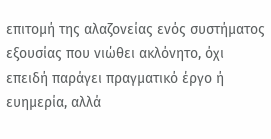επιτομή της αλαζονείας ενός συστήματος εξουσίας που νιώθει ακλόνητο, όχι επειδή παράγει πραγματικό έργο ή ευημερία, αλλά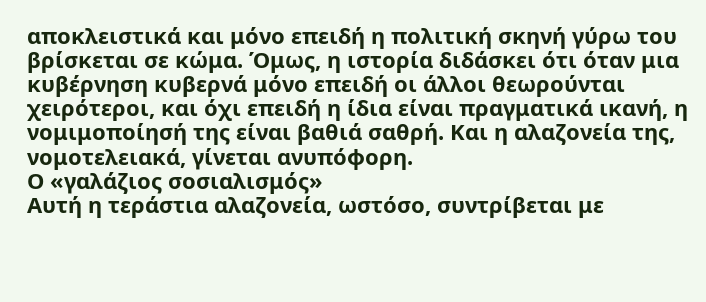αποκλειστικά και μόνο επειδή η πολιτική σκηνή γύρω του βρίσκεται σε κώμα. Όμως, η ιστορία διδάσκει ότι όταν μια κυβέρνηση κυβερνά μόνο επειδή οι άλλοι θεωρούνται χειρότεροι, και όχι επειδή η ίδια είναι πραγματικά ικανή, η νομιμοποίησή της είναι βαθιά σαθρή. Και η αλαζονεία της, νομοτελειακά, γίνεται ανυπόφορη.
Ο «γαλάζιος σοσιαλισμός»
Αυτή η τεράστια αλαζονεία, ωστόσο, συντρίβεται με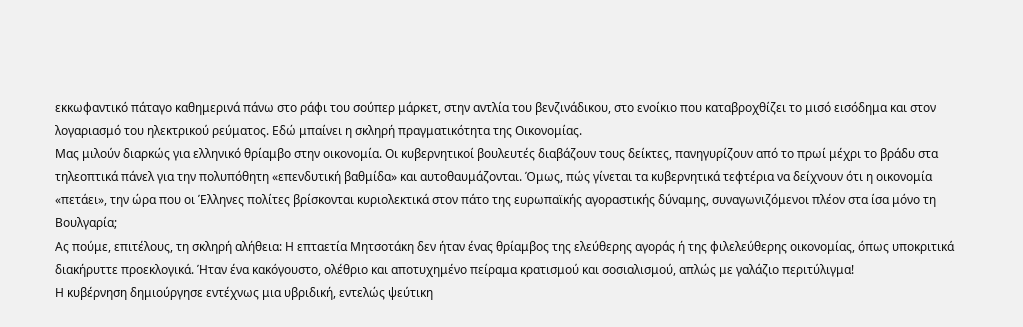εκκωφαντικό πάταγο καθημερινά πάνω στο ράφι του σούπερ μάρκετ, στην αντλία του βενζινάδικου, στο ενοίκιο που καταβροχθίζει το μισό εισόδημα και στον λογαριασμό του ηλεκτρικού ρεύματος. Εδώ μπαίνει η σκληρή πραγματικότητα της Οικονομίας.
Μας μιλούν διαρκώς για ελληνικό θρίαμβο στην οικονομία. Οι κυβερνητικοί βουλευτές διαβάζουν τους δείκτες, πανηγυρίζουν από το πρωί μέχρι το βράδυ στα τηλεοπτικά πάνελ για την πολυπόθητη «επενδυτική βαθμίδα» και αυτοθαυμάζονται. Όμως, πώς γίνεται τα κυβερνητικά τεφτέρια να δείχνουν ότι η οικονομία «πετάει», την ώρα που οι Έλληνες πολίτες βρίσκονται κυριολεκτικά στον πάτο της ευρωπαϊκής αγοραστικής δύναμης, συναγωνιζόμενοι πλέον στα ίσα μόνο τη Βουλγαρία;
Ας πούμε, επιτέλους, τη σκληρή αλήθεια: Η επταετία Μητσοτάκη δεν ήταν ένας θρίαμβος της ελεύθερης αγοράς ή της φιλελεύθερης οικονομίας, όπως υποκριτικά διακήρυττε προεκλογικά. Ήταν ένα κακόγουστο, ολέθριο και αποτυχημένο πείραμα κρατισμού και σοσιαλισμού, απλώς με γαλάζιο περιτύλιγμα!
Η κυβέρνηση δημιούργησε εντέχνως μια υβριδική, εντελώς ψεύτικη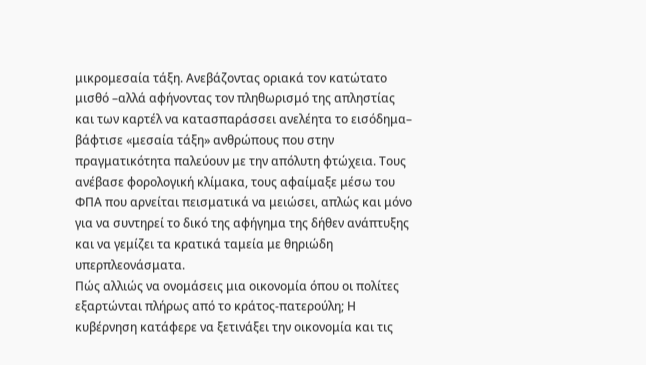μικρομεσαία τάξη. Ανεβάζοντας οριακά τον κατώτατο μισθό –αλλά αφήνοντας τον πληθωρισμό της απληστίας και των καρτέλ να κατασπαράσσει ανελέητα το εισόδημα– βάφτισε «μεσαία τάξη» ανθρώπους που στην πραγματικότητα παλεύουν με την απόλυτη φτώχεια. Τους ανέβασε φορολογική κλίμακα, τους αφαίμαξε μέσω του ΦΠΑ που αρνείται πεισματικά να μειώσει, απλώς και μόνο για να συντηρεί το δικό της αφήγημα της δήθεν ανάπτυξης και να γεμίζει τα κρατικά ταμεία με θηριώδη υπερπλεονάσματα.
Πώς αλλιώς να ονομάσεις μια οικονομία όπου οι πολίτες εξαρτώνται πλήρως από το κράτος-πατερούλη; Η κυβέρνηση κατάφερε να ξετινάξει την οικονομία και τις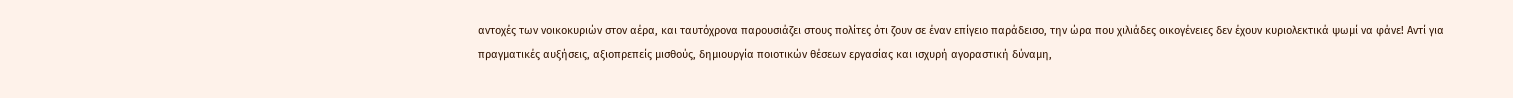αντοχές των νοικοκυριών στον αέρα, και ταυτόχρονα παρουσιάζει στους πολίτες ότι ζουν σε έναν επίγειο παράδεισο, την ώρα που χιλιάδες οικογένειες δεν έχουν κυριολεκτικά ψωμί να φάνε! Αντί για πραγματικές αυξήσεις, αξιοπρεπείς μισθούς, δημιουργία ποιοτικών θέσεων εργασίας και ισχυρή αγοραστική δύναμη,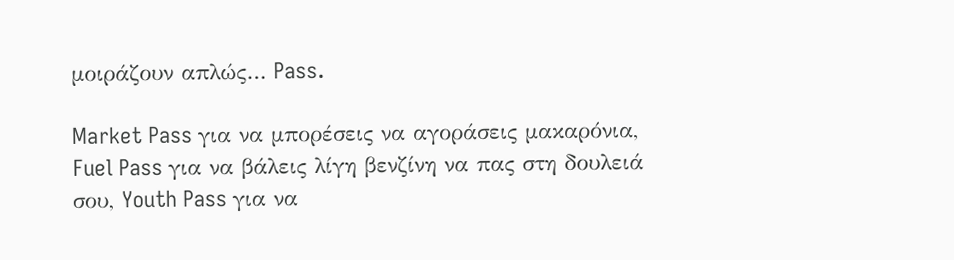μοιράζουν απλώς… Pass.

Market Pass για να μπορέσεις να αγοράσεις μακαρόνια, Fuel Pass για να βάλεις λίγη βενζίνη να πας στη δουλειά σου, Youth Pass για να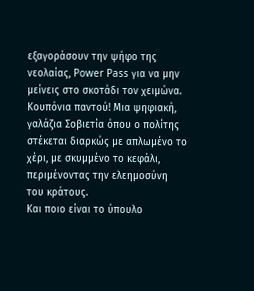εξαγοράσουν την ψήφο της νεολαίας, Power Pass για να μην μείνεις στο σκοτάδι τον χειμώνα. Κουπόνια παντού! Μια ψηφιακή, γαλάζια Σοβιετία όπου ο πολίτης στέκεται διαρκώς με απλωμένο το χέρι, με σκυμμένο το κεφάλι, περιμένοντας την ελεημοσύνη του κράτους.
Και ποιο είναι το ύπουλο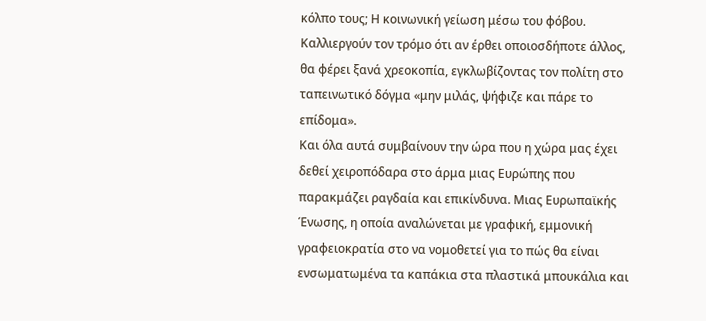κόλπο τους; Η κοινωνική γείωση μέσω του φόβου. Καλλιεργούν τον τρόμο ότι αν έρθει οποιοσδήποτε άλλος, θα φέρει ξανά χρεοκοπία, εγκλωβίζοντας τον πολίτη στο ταπεινωτικό δόγμα «μην μιλάς, ψήφιζε και πάρε το επίδομα».
Και όλα αυτά συμβαίνουν την ώρα που η χώρα μας έχει δεθεί χειροπόδαρα στο άρμα μιας Ευρώπης που παρακμάζει ραγδαία και επικίνδυνα. Μιας Ευρωπαϊκής Ένωσης, η οποία αναλώνεται με γραφική, εμμονική γραφειοκρατία στο να νομοθετεί για το πώς θα είναι ενσωματωμένα τα καπάκια στα πλαστικά μπουκάλια και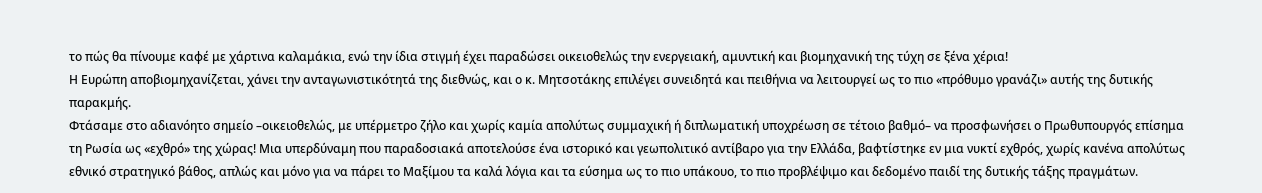το πώς θα πίνουμε καφέ με χάρτινα καλαμάκια, ενώ την ίδια στιγμή έχει παραδώσει οικειοθελώς την ενεργειακή, αμυντική και βιομηχανική της τύχη σε ξένα χέρια!
Η Ευρώπη αποβιομηχανίζεται, χάνει την ανταγωνιστικότητά της διεθνώς, και ο κ. Μητσοτάκης επιλέγει συνειδητά και πειθήνια να λειτουργεί ως το πιο «πρόθυμο γρανάζι» αυτής της δυτικής παρακμής.
Φτάσαμε στο αδιανόητο σημείο –οικειοθελώς, με υπέρμετρο ζήλο και χωρίς καμία απολύτως συμμαχική ή διπλωματική υποχρέωση σε τέτοιο βαθμό– να προσφωνήσει ο Πρωθυπουργός επίσημα τη Ρωσία ως «εχθρό» της χώρας! Μια υπερδύναμη που παραδοσιακά αποτελούσε ένα ιστορικό και γεωπολιτικό αντίβαρο για την Ελλάδα, βαφτίστηκε εν μια νυκτί εχθρός, χωρίς κανένα απολύτως εθνικό στρατηγικό βάθος, απλώς και μόνο για να πάρει το Μαξίμου τα καλά λόγια και τα εύσημα ως το πιο υπάκουο, το πιο προβλέψιμο και δεδομένο παιδί της δυτικής τάξης πραγμάτων.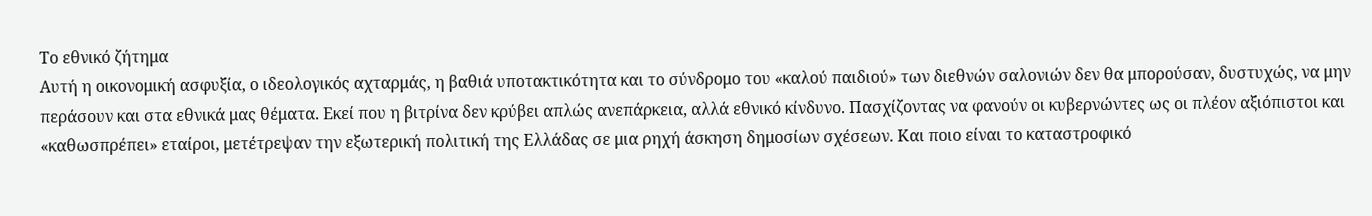Το εθνικό ζήτημα
Αυτή η οικονομική ασφυξία, ο ιδεολογικός αχταρμάς, η βαθιά υποτακτικότητα και το σύνδρομο του «καλού παιδιού» των διεθνών σαλονιών δεν θα μπορούσαν, δυστυχώς, να μην περάσουν και στα εθνικά μας θέματα. Εκεί που η βιτρίνα δεν κρύβει απλώς ανεπάρκεια, αλλά εθνικό κίνδυνο. Πασχίζοντας να φανούν οι κυβερνώντες ως οι πλέον αξιόπιστοι και «καθωσπρέπει» εταίροι, μετέτρεψαν την εξωτερική πολιτική της Ελλάδας σε μια ρηχή άσκηση δημοσίων σχέσεων. Και ποιο είναι το καταστροφικό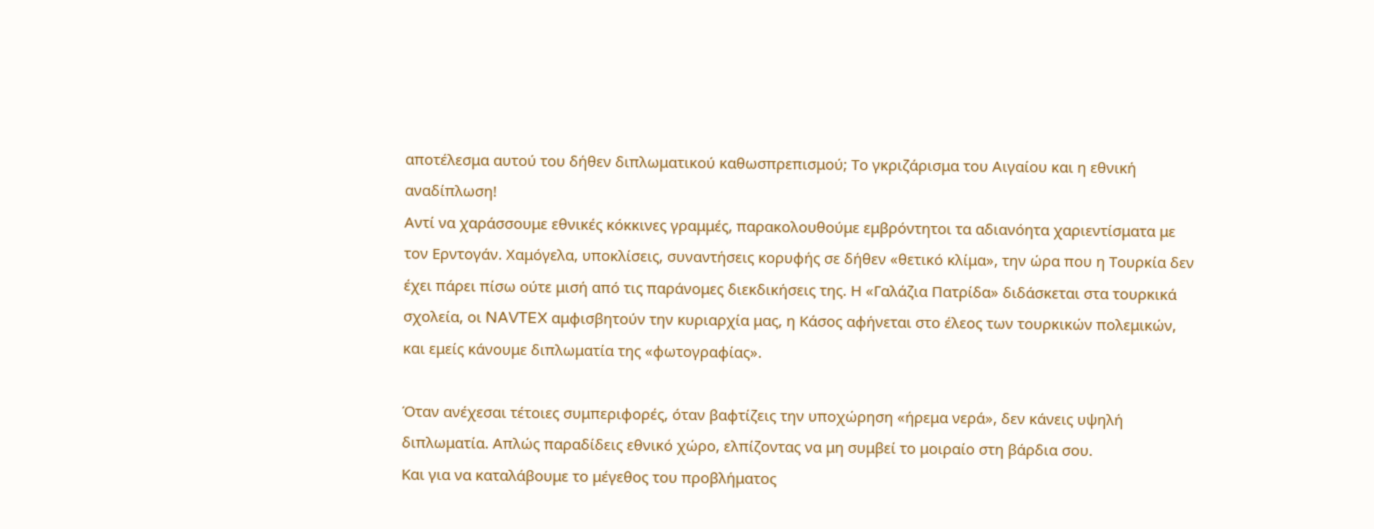αποτέλεσμα αυτού του δήθεν διπλωματικού καθωσπρεπισμού; Το γκριζάρισμα του Αιγαίου και η εθνική αναδίπλωση!
Αντί να χαράσσουμε εθνικές κόκκινες γραμμές, παρακολουθούμε εμβρόντητοι τα αδιανόητα χαριεντίσματα με τον Ερντογάν. Χαμόγελα, υποκλίσεις, συναντήσεις κορυφής σε δήθεν «θετικό κλίμα», την ώρα που η Τουρκία δεν έχει πάρει πίσω ούτε μισή από τις παράνομες διεκδικήσεις της. Η «Γαλάζια Πατρίδα» διδάσκεται στα τουρκικά σχολεία, οι NAVTEX αμφισβητούν την κυριαρχία μας, η Κάσος αφήνεται στο έλεος των τουρκικών πολεμικών, και εμείς κάνουμε διπλωματία της «φωτογραφίας».

Όταν ανέχεσαι τέτοιες συμπεριφορές, όταν βαφτίζεις την υποχώρηση «ήρεμα νερά», δεν κάνεις υψηλή διπλωματία. Απλώς παραδίδεις εθνικό χώρο, ελπίζοντας να μη συμβεί το μοιραίο στη βάρδια σου.
Και για να καταλάβουμε το μέγεθος του προβλήματος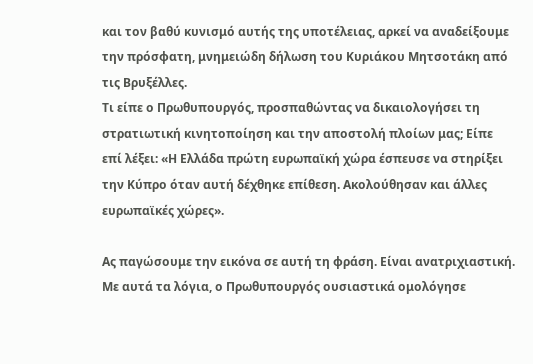και τον βαθύ κυνισμό αυτής της υποτέλειας, αρκεί να αναδείξουμε την πρόσφατη, μνημειώδη δήλωση του Κυριάκου Μητσοτάκη από τις Βρυξέλλες.
Τι είπε ο Πρωθυπουργός, προσπαθώντας να δικαιολογήσει τη στρατιωτική κινητοποίηση και την αποστολή πλοίων μας; Είπε επί λέξει: «Η Ελλάδα πρώτη ευρωπαϊκή χώρα έσπευσε να στηρίξει την Κύπρο όταν αυτή δέχθηκε επίθεση. Ακολούθησαν και άλλες ευρωπαϊκές χώρες».

Ας παγώσουμε την εικόνα σε αυτή τη φράση. Είναι ανατριχιαστική. Με αυτά τα λόγια, ο Πρωθυπουργός ουσιαστικά ομολόγησε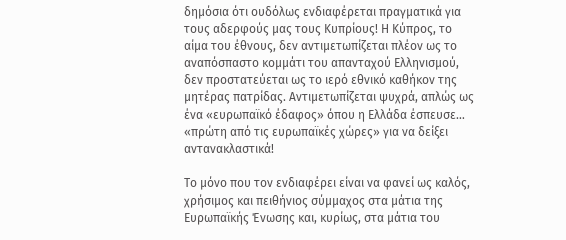δημόσια ότι ουδόλως ενδιαφέρεται πραγματικά για τους αδερφούς μας τους Κυπρίους! Η Κύπρος, το αίμα του έθνους, δεν αντιμετωπίζεται πλέον ως το αναπόσπαστο κομμάτι του απανταχού Ελληνισμού, δεν προστατεύεται ως το ιερό εθνικό καθήκον της μητέρας πατρίδας. Αντιμετωπίζεται ψυχρά, απλώς ως ένα «ευρωπαϊκό έδαφος» όπου η Ελλάδα έσπευσε… «πρώτη από τις ευρωπαϊκές χώρες» για να δείξει αντανακλαστικά!

Το μόνο που τον ενδιαφέρει είναι να φανεί ως καλός, χρήσιμος και πειθήνιος σύμμαχος στα μάτια της Ευρωπαϊκής Ένωσης και, κυρίως, στα μάτια του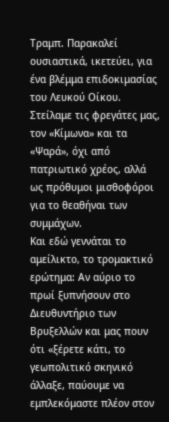Τραμπ. Παρακαλεί ουσιαστικά, ικετεύει, για ένα βλέμμα επιδοκιμασίας του Λευκού Οίκου. Στείλαμε τις φρεγάτες μας, τον «Κίμωνα» και τα «Ψαρά», όχι από πατριωτικό χρέος, αλλά ως πρόθυμοι μισθοφόροι για το θεαθήναι των συμμάχων.
Και εδώ γεννάται το αμείλικτο, το τρομακτικό ερώτημα: Αν αύριο το πρωί ξυπνήσουν στο Διευθυντήριο των Βρυξελλών και μας πουν ότι «ξέρετε κάτι, το γεωπολιτικό σκηνικό άλλαξε, παύουμε να εμπλεκόμαστε πλέον στον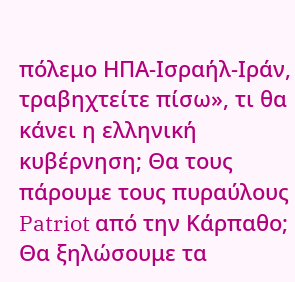πόλεμο ΗΠΑ-Ισραήλ-Ιράν, τραβηχτείτε πίσω», τι θα κάνει η ελληνική κυβέρνηση; Θα τους πάρουμε τους πυραύλους Patriot από την Κάρπαθο; Θα ξηλώσουμε τα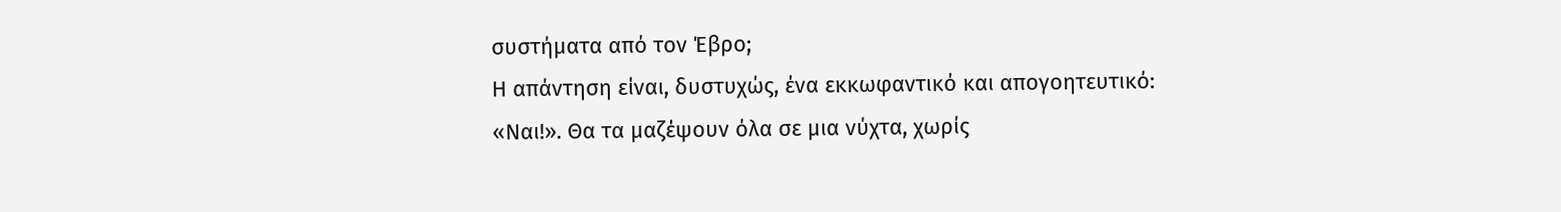συστήματα από τον Έβρο;
Η απάντηση είναι, δυστυχώς, ένα εκκωφαντικό και απογοητευτικό: «Ναι!». Θα τα μαζέψουν όλα σε μια νύχτα, χωρίς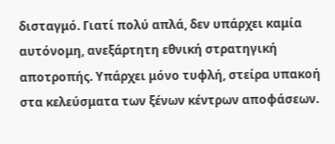δισταγμό. Γιατί πολύ απλά, δεν υπάρχει καμία αυτόνομη, ανεξάρτητη εθνική στρατηγική αποτροπής. Υπάρχει μόνο τυφλή, στείρα υπακοή στα κελεύσματα των ξένων κέντρων αποφάσεων.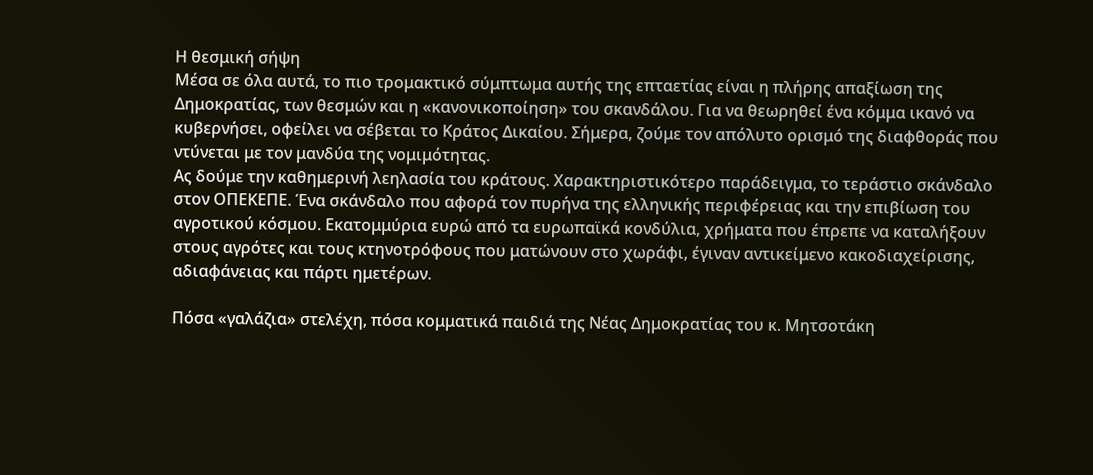Η θεσμική σήψη
Μέσα σε όλα αυτά, το πιο τρομακτικό σύμπτωμα αυτής της επταετίας είναι η πλήρης απαξίωση της Δημοκρατίας, των θεσμών και η «κανονικοποίηση» του σκανδάλου. Για να θεωρηθεί ένα κόμμα ικανό να κυβερνήσει, οφείλει να σέβεται το Κράτος Δικαίου. Σήμερα, ζούμε τον απόλυτο ορισμό της διαφθοράς που ντύνεται με τον μανδύα της νομιμότητας.
Ας δούμε την καθημερινή λεηλασία του κράτους. Χαρακτηριστικότερο παράδειγμα, το τεράστιο σκάνδαλο στον ΟΠΕΚΕΠΕ. Ένα σκάνδαλο που αφορά τον πυρήνα της ελληνικής περιφέρειας και την επιβίωση του αγροτικού κόσμου. Εκατομμύρια ευρώ από τα ευρωπαϊκά κονδύλια, χρήματα που έπρεπε να καταλήξουν στους αγρότες και τους κτηνοτρόφους που ματώνουν στο χωράφι, έγιναν αντικείμενο κακοδιαχείρισης, αδιαφάνειας και πάρτι ημετέρων.

Πόσα «γαλάζια» στελέχη, πόσα κομματικά παιδιά της Νέας Δημοκρατίας του κ. Μητσοτάκη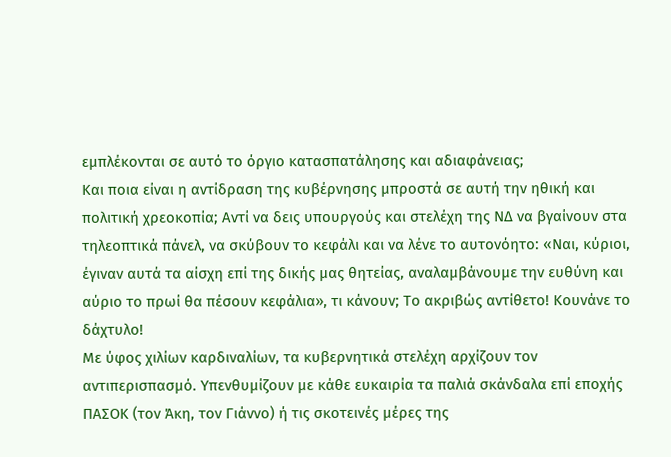εμπλέκονται σε αυτό το όργιο κατασπατάλησης και αδιαφάνειας;
Και ποια είναι η αντίδραση της κυβέρνησης μπροστά σε αυτή την ηθική και πολιτική χρεοκοπία; Αντί να δεις υπουργούς και στελέχη της ΝΔ να βγαίνουν στα τηλεοπτικά πάνελ, να σκύβουν το κεφάλι και να λένε το αυτονόητο: «Ναι, κύριοι, έγιναν αυτά τα αίσχη επί της δικής μας θητείας, αναλαμβάνουμε την ευθύνη και αύριο το πρωί θα πέσουν κεφάλια», τι κάνουν; Το ακριβώς αντίθετο! Κουνάνε το δάχτυλο!
Με ύφος χιλίων καρδιναλίων, τα κυβερνητικά στελέχη αρχίζουν τον αντιπερισπασμό. Υπενθυμίζουν με κάθε ευκαιρία τα παλιά σκάνδαλα επί εποχής ΠΑΣΟΚ (τον Άκη, τον Γιάννο) ή τις σκοτεινές μέρες της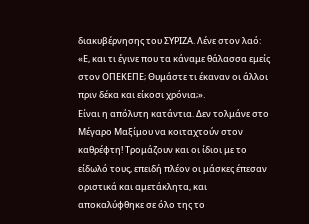διακυβέρνησης του ΣΥΡΙΖΑ. Λένε στον λαό: «Ε, και τι έγινε που τα κάναμε θάλασσα εμείς στον ΟΠΕΚΕΠΕ; Θυμάστε τι έκαναν οι άλλοι πριν δέκα και είκοσι χρόνια;».
Είναι η απόλυτη κατάντια. Δεν τολμάνε στο Μέγαρο Μαξίμου να κοιταχτούν στον καθρέφτη! Τρομάζουν και οι ίδιοι με το είδωλό τους, επειδή πλέον οι μάσκες έπεσαν οριστικά και αμετάκλητα, και αποκαλύφθηκε σε όλο της το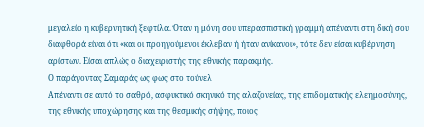μεγαλείο η κυβερνητική ξεφτίλα. Όταν η μόνη σου υπερασπιστική γραμμή απέναντι στη δική σου διαφθορά είναι ότι «και οι προηγούμενοι έκλεβαν ή ήταν ανίκανοι», τότε δεν είσαι κυβέρνηση αρίστων. Είσαι απλώς ο διαχειριστής της εθνικής παρακμής.
Ο παράγοντας Σαμαράς ως φως στο τούνελ
Απέναντι σε αυτό το σαθρό, ασφυκτικό σκηνικό της αλαζονείας, της επιδοματικής ελεημοσύνης, της εθνικής υποχώρησης και της θεσμικής σήψης, ποιος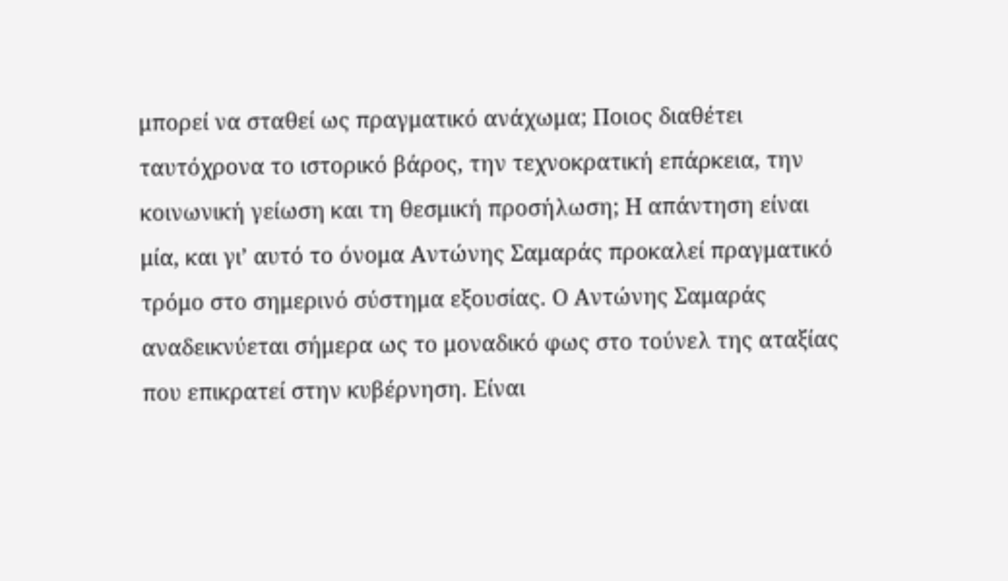μπορεί να σταθεί ως πραγματικό ανάχωμα; Ποιος διαθέτει ταυτόχρονα το ιστορικό βάρος, την τεχνοκρατική επάρκεια, την κοινωνική γείωση και τη θεσμική προσήλωση; Η απάντηση είναι μία, και γι’ αυτό το όνομα Αντώνης Σαμαράς προκαλεί πραγματικό τρόμο στο σημερινό σύστημα εξουσίας. Ο Αντώνης Σαμαράς αναδεικνύεται σήμερα ως το μοναδικό φως στο τούνελ της αταξίας που επικρατεί στην κυβέρνηση. Είναι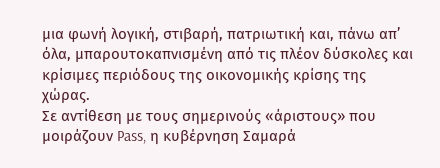μια φωνή λογική, στιβαρή, πατριωτική και, πάνω απ’ όλα, μπαρουτοκαπνισμένη από τις πλέον δύσκολες και κρίσιμες περιόδους της οικονομικής κρίσης της χώρας.
Σε αντίθεση με τους σημερινούς «άριστους» που μοιράζουν Pass, η κυβέρνηση Σαμαρά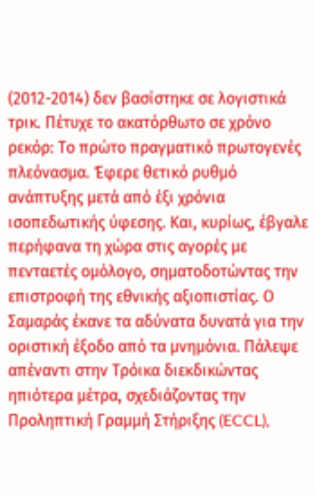(2012-2014) δεν βασίστηκε σε λογιστικά τρικ. Πέτυχε το ακατόρθωτο σε χρόνο ρεκόρ: Το πρώτο πραγματικό πρωτογενές πλεόνασμα. Έφερε θετικό ρυθμό ανάπτυξης μετά από έξι χρόνια ισοπεδωτικής ύφεσης. Και, κυρίως, έβγαλε περήφανα τη χώρα στις αγορές με πενταετές ομόλογο, σηματοδοτώντας την επιστροφή της εθνικής αξιοπιστίας. Ο Σαμαράς έκανε τα αδύνατα δυνατά για την οριστική έξοδο από τα μνημόνια. Πάλεψε απέναντι στην Τρόικα διεκδικώντας ηπιότερα μέτρα, σχεδιάζοντας την Προληπτική Γραμμή Στήριξης (ECCL),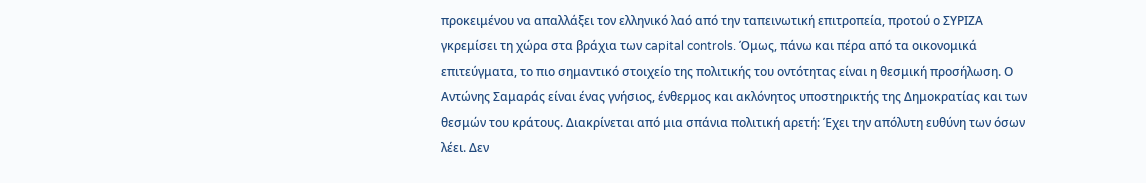προκειμένου να απαλλάξει τον ελληνικό λαό από την ταπεινωτική επιτροπεία, προτού ο ΣΥΡΙΖΑ γκρεμίσει τη χώρα στα βράχια των capital controls. Όμως, πάνω και πέρα από τα οικονομικά επιτεύγματα, το πιο σημαντικό στοιχείο της πολιτικής του οντότητας είναι η θεσμική προσήλωση. Ο Αντώνης Σαμαράς είναι ένας γνήσιος, ένθερμος και ακλόνητος υποστηρικτής της Δημοκρατίας και των θεσμών του κράτους. Διακρίνεται από μια σπάνια πολιτική αρετή: Έχει την απόλυτη ευθύνη των όσων λέει. Δεν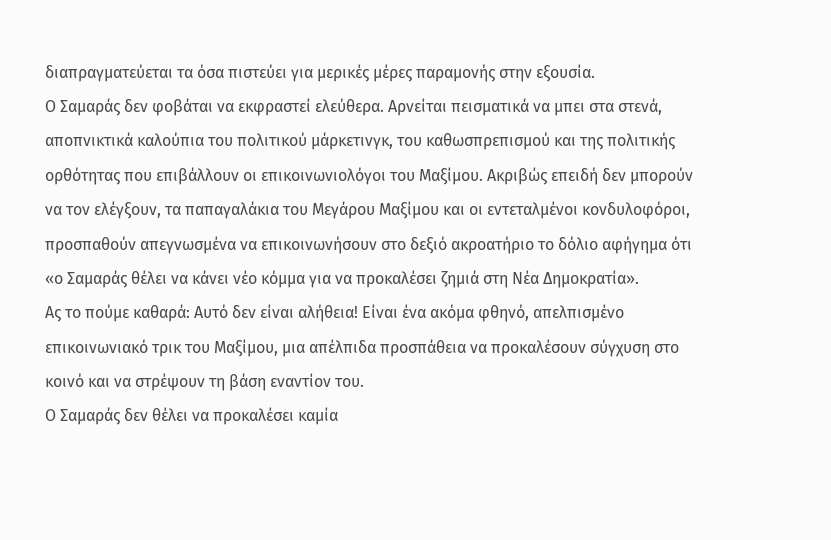διαπραγματεύεται τα όσα πιστεύει για μερικές μέρες παραμονής στην εξουσία.
Ο Σαμαράς δεν φοβάται να εκφραστεί ελεύθερα. Αρνείται πεισματικά να μπει στα στενά, αποπνικτικά καλούπια του πολιτικού μάρκετινγκ, του καθωσπρεπισμού και της πολιτικής ορθότητας που επιβάλλουν οι επικοινωνιολόγοι του Μαξίμου. Ακριβώς επειδή δεν μπορούν να τον ελέγξουν, τα παπαγαλάκια του Μεγάρου Μαξίμου και οι εντεταλμένοι κονδυλοφόροι, προσπαθούν απεγνωσμένα να επικοινωνήσουν στο δεξιό ακροατήριο το δόλιο αφήγημα ότι «ο Σαμαράς θέλει να κάνει νέο κόμμα για να προκαλέσει ζημιά στη Νέα Δημοκρατία».
Ας το πούμε καθαρά: Αυτό δεν είναι αλήθεια! Είναι ένα ακόμα φθηνό, απελπισμένο επικοινωνιακό τρικ του Μαξίμου, μια απέλπιδα προσπάθεια να προκαλέσουν σύγχυση στο κοινό και να στρέψουν τη βάση εναντίον του.
Ο Σαμαράς δεν θέλει να προκαλέσει καμία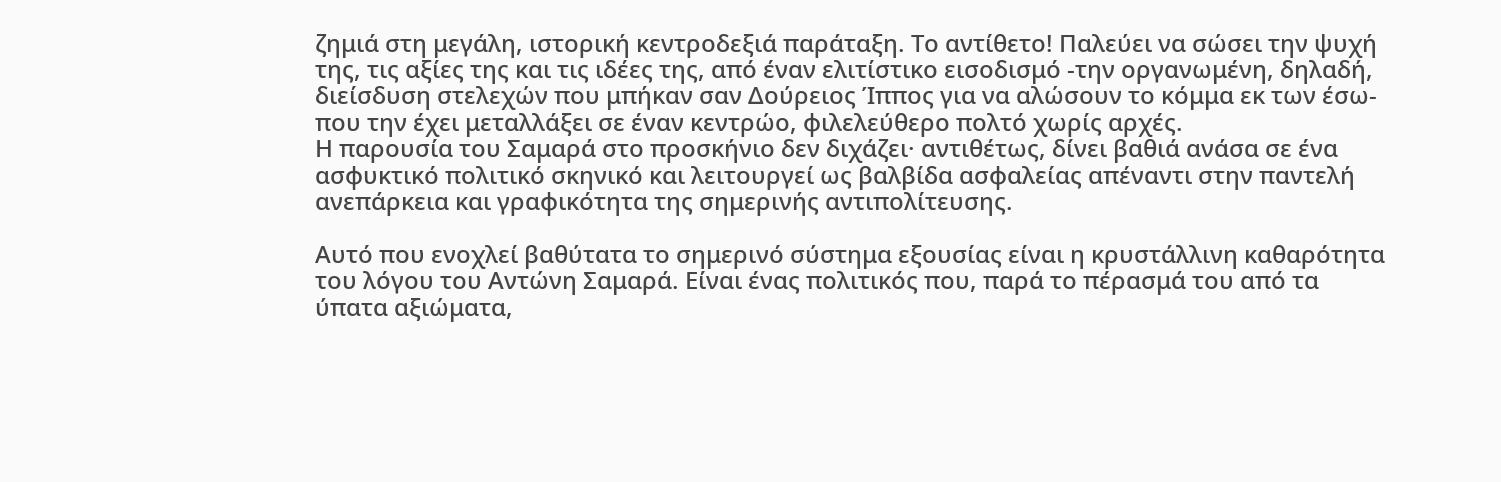ζημιά στη μεγάλη, ιστορική κεντροδεξιά παράταξη. Το αντίθετο! Παλεύει να σώσει την ψυχή της, τις αξίες της και τις ιδέες της, από έναν ελιτίστικο εισοδισμό -την οργανωμένη, δηλαδή, διείσδυση στελεχών που μπήκαν σαν Δούρειος Ίππος για να αλώσουν το κόμμα εκ των έσω- που την έχει μεταλλάξει σε έναν κεντρώο, φιλελεύθερο πολτό χωρίς αρχές.
Η παρουσία του Σαμαρά στο προσκήνιο δεν διχάζει· αντιθέτως, δίνει βαθιά ανάσα σε ένα ασφυκτικό πολιτικό σκηνικό και λειτουργεί ως βαλβίδα ασφαλείας απέναντι στην παντελή ανεπάρκεια και γραφικότητα της σημερινής αντιπολίτευσης.

Αυτό που ενοχλεί βαθύτατα το σημερινό σύστημα εξουσίας είναι η κρυστάλλινη καθαρότητα του λόγου του Αντώνη Σαμαρά. Είναι ένας πολιτικός που, παρά το πέρασμά του από τα ύπατα αξιώματα,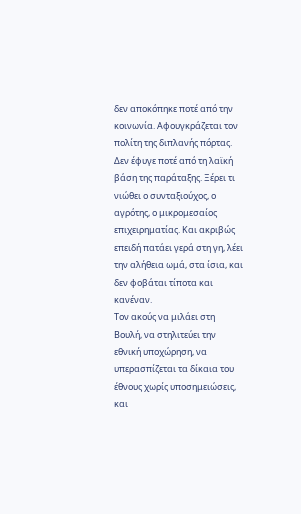δεν αποκόπηκε ποτέ από την κοινωνία. Αφουγκράζεται τον πολίτη της διπλανής πόρτας.
Δεν έφυγε ποτέ από τη λαϊκή βάση της παράταξης. Ξέρει τι νιώθει ο συνταξιούχος, ο αγρότης, ο μικρομεσαίος επιχειρηματίας. Και ακριβώς επειδή πατάει γερά στη γη, λέει την αλήθεια ωμά, στα ίσια, και δεν φοβάται τίποτα και κανέναν.
Τον ακούς να μιλάει στη Βουλή, να στηλιτεύει την εθνική υποχώρηση, να υπερασπίζεται τα δίκαια του έθνους χωρίς υποσημειώσεις, και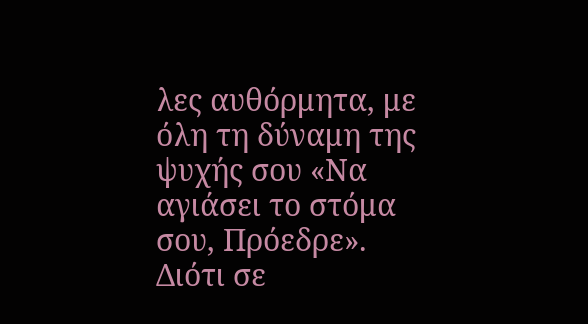λες αυθόρμητα, με όλη τη δύναμη της ψυχής σου «Να αγιάσει το στόμα σου, Πρόεδρε».
Διότι σε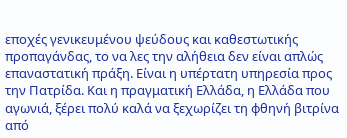εποχές γενικευμένου ψεύδους και καθεστωτικής προπαγάνδας, το να λες την αλήθεια δεν είναι απλώς επαναστατική πράξη. Είναι η υπέρτατη υπηρεσία προς την Πατρίδα. Και η πραγματική Ελλάδα, η Ελλάδα που αγωνιά, ξέρει πολύ καλά να ξεχωρίζει τη φθηνή βιτρίνα από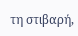τη στιβαρή,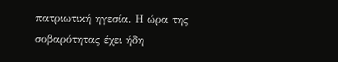πατριωτική ηγεσία. Η ώρα της σοβαρότητας έχει ήδη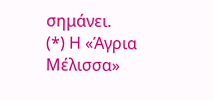σημάνει.
(*) Η «Άγρια Μέλισσα»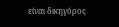είναι δικηγόρος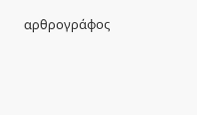αρθρογράφος